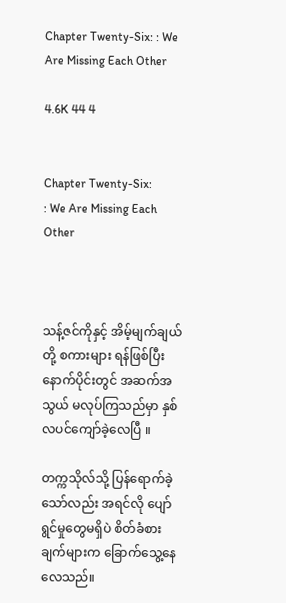Chapter Twenty-Six: : We Are Missing Each Other

4.6K 44 4


Chapter Twenty-Six:                  : We Are Missing Each Other



သန့်ဇင်ကိုနှင့် အိမ့်မျက်ချယ်တို့ စကားများ ရန်ဖြစ်ပြီး နောက်ပိုင်းတွင် အဆက်အသွယ် မလုပ်ကြသည်မှာ နှစ်လပင်ကျော်ခဲ့လေပြီ ။

တက္ကသိုလ်သို့ ပြန်ရောက်ခဲ့သော်လည်း အရင်လို ပျော်ရွင်မှုတွေမရှိပဲ စိတ်ခံစားချက်များက ခြောက်သွေ့နေ လေသည်။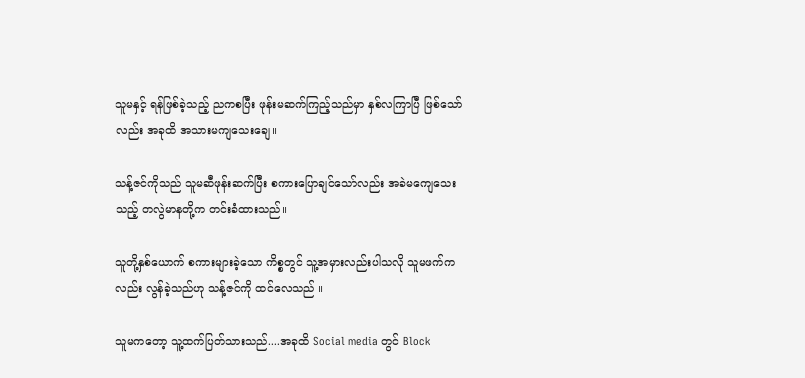သူမနှင့် ရန်ဖြစ်ခဲ့သည့် ညကစပြီး ဖုန်းမဆက်ကြည့်သည်မှာ နှစ်လကြာပြီ ဖြစ်သော်လည်း အခုထိ အသားမကျသေးချေ။

သန့်ဇင်ကိုသည် သူမဆီဖုန်းဆက်ပြီး စကားပြောချင်သော်လည်း အခဲမကျေသေးသည့် တလွဲမာနတို့က တင်းခံထားသည်။

သူတို့နှစ်ယောက် စကားများခဲ့သော ကိစ္စတွင် သူ့အမှားလည်းပါသလို သူမဖက်ကလည်း လွန်ခဲ့သည်ဟု သန့်ဇင်ကို ထင်လေသည် ။

သူမကတော့ သူ့ထက်ပြတ်သားသည်....အခုထိ Social media တွင် Block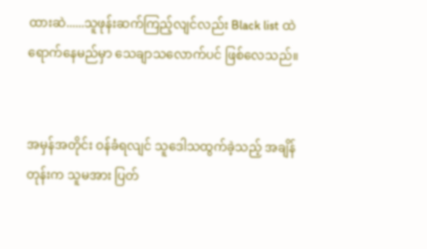ထားဆဲ......သူဖုန်းဆက်ကြည့်လျင်လည်း Black list ထဲ ရောက်နေမည်မှာ သေချာသလောက်ပင် ဖြစ်လေသည်။


အမှန်အတိုင်း ဝန်ခံရလျင် သူဒေါသထွက်ခဲ့သည့် အချိန်တုန်းက သူမအား ပြတ်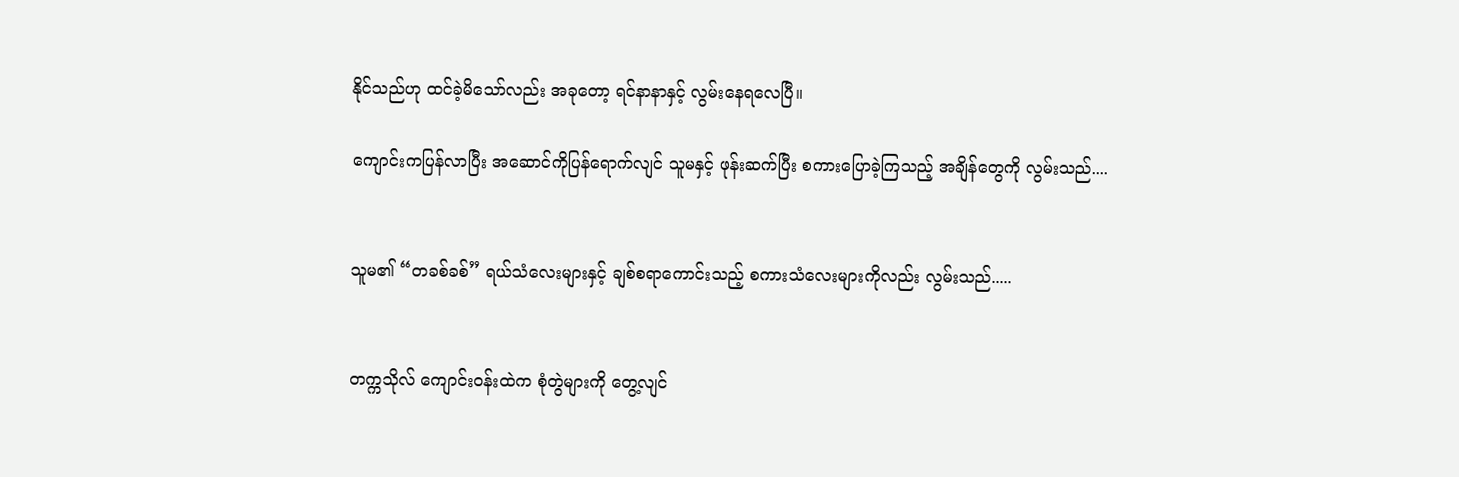နိုင်သည်ဟု ထင်ခဲ့မိသော်လည်း အခုတော့ ရင်နာနာနှင့် လွမ်းနေရလေပြီ။

ကျောင်းကပြန်လာပြီး အဆောင်ကိုပြန်ရောက်လျင် သူမနှင့် ဖုန်းဆက်ပြီး စကားပြောခဲ့ကြသည့် အချိန်တွေကို လွမ်းသည်....


သူမ၏ “တခစ်ခစ်” ရယ်သံလေးများနှင့် ချစ်စရာကောင်းသည့် စကားသံလေးများကိုလည်း လွမ်းသည်.....


တက္ကသိုလ် ကျောင်းဝန်းထဲက စုံတွဲများကို တွေ့လျင်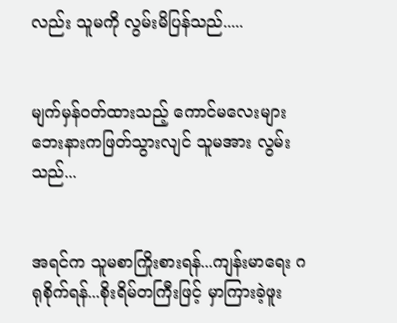လည်း သူမကို လွမ်းမိပြန်သည်.....


မျက်မှန်ဝတ်ထားသည့် ကောင်မလေးများ ဘေးနားကဖြတ်သွားလျင် သူမအား လွမ်းသည်...


အရင်က သူမစာကြိုးစားရန်...ကျန်းမာရေး ဂရုစိုက်ရန်...စိုးရိမ်တကြီးဖြင့် မှာကြားခဲ့ဖူး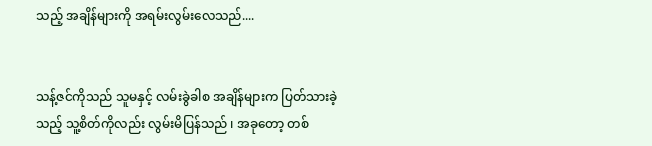သည့် အချိန်များကို အရမ်းလွမ်းလေသည်....


သန့်ဇင်ကိုသည် သူမနှင့် လမ်းခွဲခါစ အချိန်များက ပြတ်သားခဲ့သည့် သူ့စိတ်ကိုလည်း လွမ်းမိပြန်သည် ၊ အခုတော့ တစ်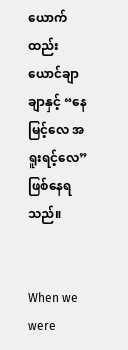ယောက်ထည်း ယောင်ချာချာနှင့် “နေမြင့်လေ အရူးရင့်လေ” ဖြစ်နေရသည်။


When we were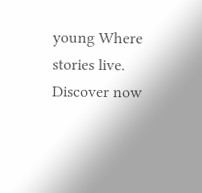young Where stories live. Discover now